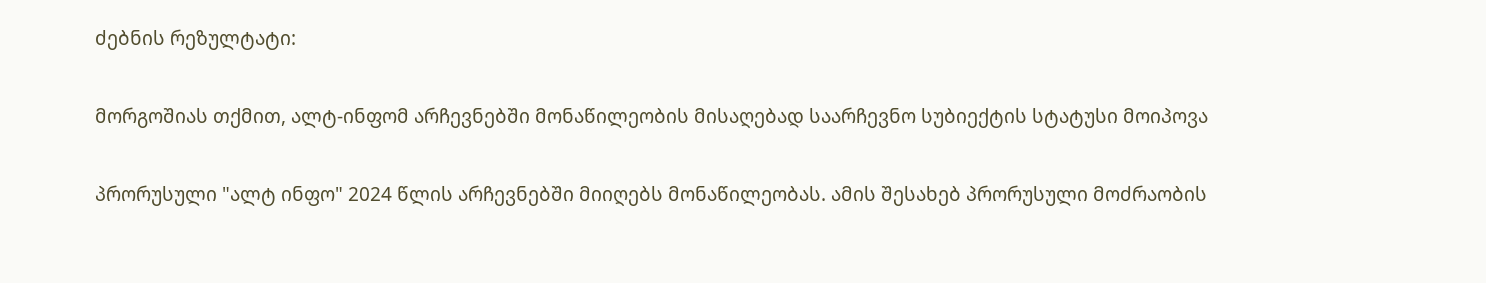ძებნის რეზულტატი:

მორგოშიას თქმით, ალტ-ინფომ არჩევნებში მონაწილეობის მისაღებად საარჩევნო სუბიექტის სტატუსი მოიპოვა

პრორუსული "ალტ ინფო" 2024 წლის არჩევნებში მიიღებს მონაწილეობას. ამის შესახებ პრორუსული მოძრაობის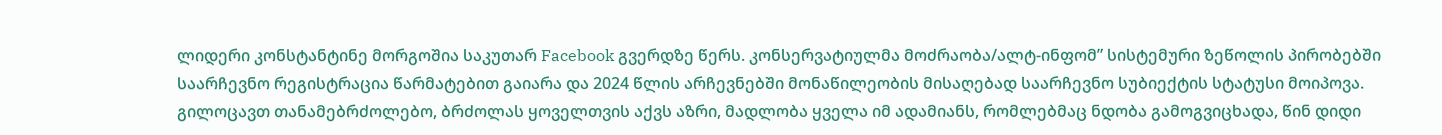ლიდერი კონსტანტინე მორგოშია საკუთარ Facebook გვერდზე წერს. კონსერვატიულმა მოძრაობა/ალტ-ინფომ” სისტემური ზეწოლის პირობებში საარჩევნო რეგისტრაცია წარმატებით გაიარა და 2024 წლის არჩევნებში მონაწილეობის მისაღებად საარჩევნო სუბიექტის სტატუსი მოიპოვა. გილოცავთ თანამებრძოლებო, ბრძოლას ყოველთვის აქვს აზრი, მადლობა ყველა იმ ადამიანს, რომლებმაც ნდობა გამოგვიცხადა, წინ დიდი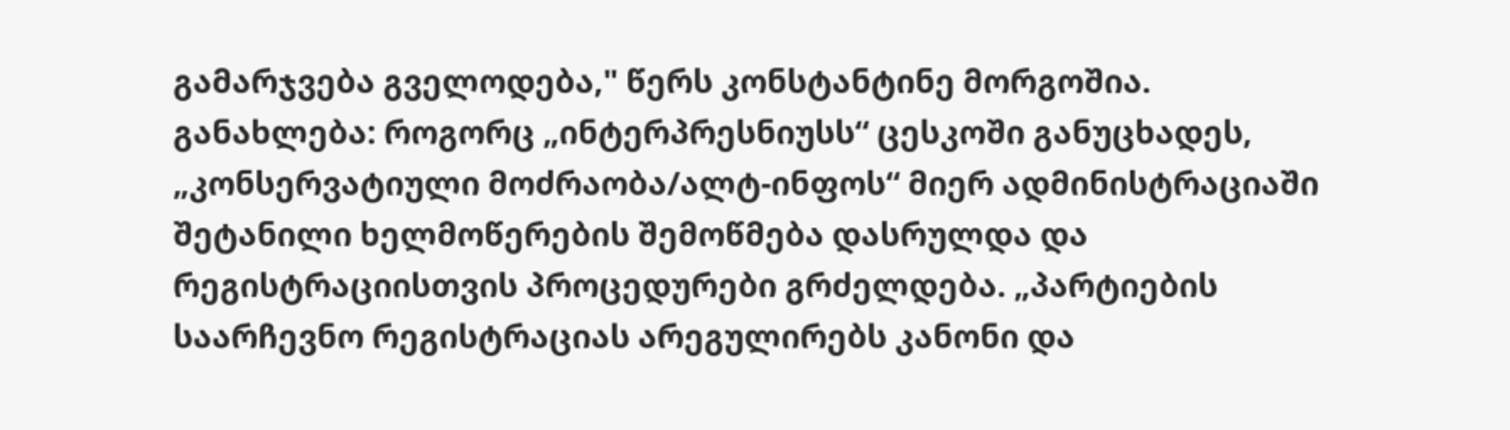გამარჯვება გველოდება," წერს კონსტანტინე მორგოშია. განახლება: როგორც „ინტერპრესნიუსს“ ცესკოში განუცხადეს, „კონსერვატიული მოძრაობა/ალტ-ინფოს“ მიერ ადმინისტრაციაში შეტანილი ხელმოწერების შემოწმება დასრულდა და რეგისტრაციისთვის პროცედურები გრძელდება. „პარტიების საარჩევნო რეგისტრაციას არეგულირებს კანონი და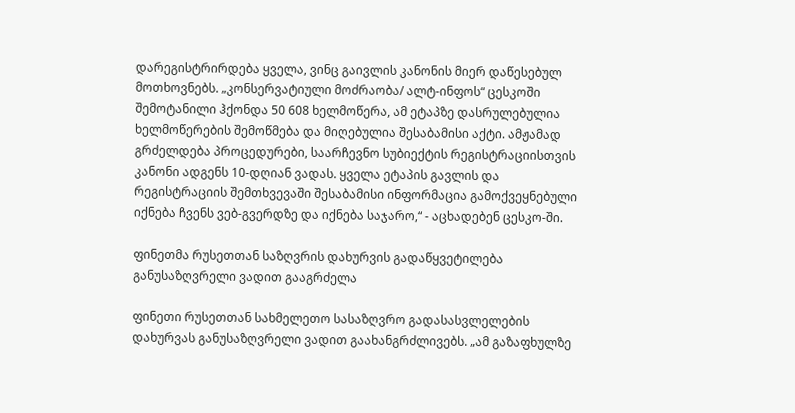დარეგისტრირდება ყველა, ვინც გაივლის კანონის მიერ დაწესებულ მოთხოვნებს. „კონსერვატიული მოძრაობა/ ალტ-ინფოს“ ცესკოში შემოტანილი ჰქონდა 50 608 ხელმოწერა, ამ ეტაპზე დასრულებულია ხელმოწერების შემოწმება და მიღებულია შესაბამისი აქტი. ამჟამად გრძელდება პროცედურები, საარჩევნო სუბიექტის რეგისტრაციისთვის კანონი ადგენს 10-დღიან ვადას. ყველა ეტაპის გავლის და რეგისტრაციის შემთხვევაში შესაბამისი ინფორმაცია გამოქვეყნებული იქნება ჩვენს ვებ-გვერდზე და იქნება საჯარო,“ - აცხადებენ ცესკო-ში.

ფინეთმა რუსეთთან საზღვრის დახურვის გადაწყვეტილება განუსაზღვრელი ვადით გააგრძელა

ფინეთი რუსეთთან სახმელეთო სასაზღვრო გადასასვლელების დახურვას განუსაზღვრელი ვადით გაახანგრძლივებს. „ამ გაზაფხულზე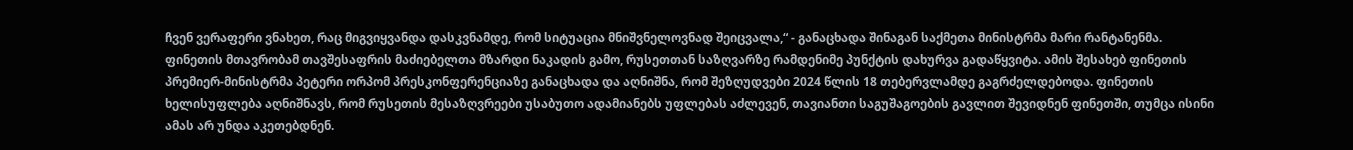ჩვენ ვერაფერი ვნახეთ, რაც მიგვიყვანდა დასკვნამდე, რომ სიტუაცია მნიშვნელოვნად შეიცვალა,“ - განაცხადა შინაგან საქმეთა მინისტრმა მარი რანტანენმა. ფინეთის მთავრობამ თავშესაფრის მაძიებელთა მზარდი ნაკადის გამო, რუსეთთან საზღვარზე რამდენიმე პუნქტის დახურვა გადაწყვიტა. ამის შესახებ ფინეთის პრემიერ-მინისტრმა პეტერი ორპომ პრესკონფერენციაზე განაცხადა და აღნიშნა, რომ შეზღუდვები 2024 წლის 18 თებერვლამდე გაგრძელდებოდა. ფინეთის ხელისუფლება აღნიშნავს, რომ რუსეთის მესაზღვრეები უსაბუთო ადამიანებს უფლებას აძლევენ, თავიანთი საგუშაგოების გავლით შევიდნენ ფინეთში, თუმცა ისინი ამას არ უნდა აკეთებდნენ.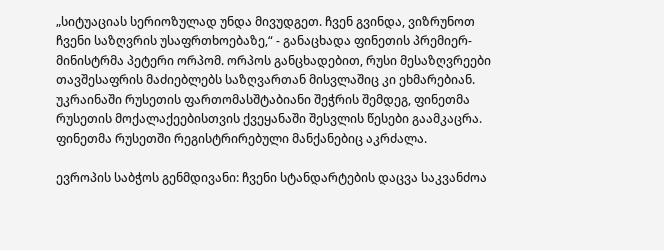„სიტუაციას სერიოზულად უნდა მივუდგეთ. ჩვენ გვინდა, ვიზრუნოთ ჩვენი საზღვრის უსაფრთხოებაზე,“ - განაცხადა ფინეთის პრემიერ-მინისტრმა პეტერი ორპომ. ორპოს განცხადებით, რუსი მესაზღვრეები თავშესაფრის მაძიებლებს საზღვართან მისვლაშიც კი ეხმარებიან. უკრაინაში რუსეთის ფართომასშტაბიანი შეჭრის შემდეგ, ფინეთმა რუსეთის მოქალაქეებისთვის ქვეყანაში შესვლის წესები გაამკაცრა. ფინეთმა რუსეთში რეგისტრირებული მანქანებიც აკრძალა.

ევროპის საბჭოს გენმდივანი: ჩვენი სტანდარტების დაცვა საკვანძოა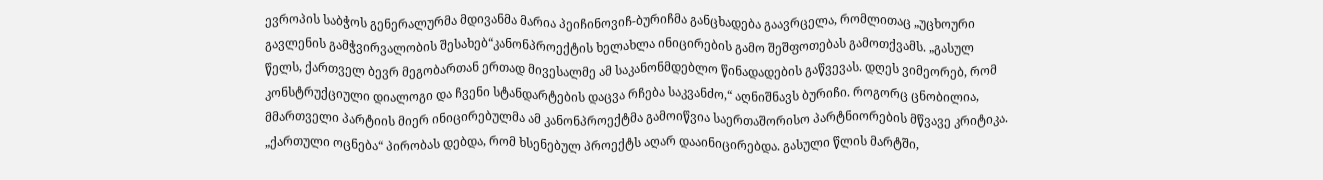ევროპის საბჭოს გენერალურმა მდივანმა მარია პეიჩინოვიჩ-ბურიჩმა განცხადება გაავრცელა, რომლითაც „უცხოური გავლენის გამჭვირვალობის შესახებ“კანონპროექტის ხელახლა ინიცირების გამო შეშფოთებას გამოთქვამს. „გასულ წელს, ქართველ ბევრ მეგობართან ერთად მივესალმე ამ საკანონმდებლო წინადადების გაწვევას. დღეს ვიმეორებ, რომ კონსტრუქციული დიალოგი და ჩვენი სტანდარტების დაცვა რჩება საკვანძო,“ აღნიშნავს ბურიჩი. როგორც ცნობილია, მმართველი პარტიის მიერ ინიცირებულმა ამ კანონპროექტმა გამოიწვია საერთაშორისო პარტნიორების მწვავე კრიტიკა. „ქართული ოცნება“ პირობას დებდა, რომ ხსენებულ პროექტს აღარ დააინიცირებდა. გასული წლის მარტში,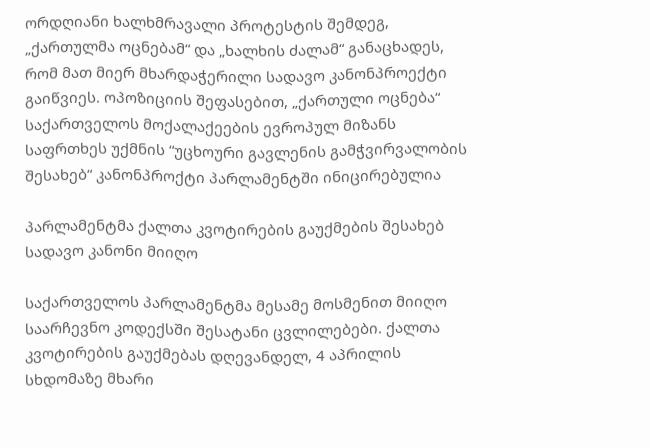ორდღიანი ხალხმრავალი პროტესტის შემდეგ, „ქართულმა ოცნებამ“ და „ხალხის ძალამ“ განაცხადეს, რომ მათ მიერ მხარდაჭერილი სადავო კანონპროექტი გაიწვიეს. ოპოზიციის შეფასებით, „ქართული ოცნება“ საქართველოს მოქალაქეების ევროპულ მიზანს საფრთხეს უქმნის “უცხოური გავლენის გამჭვირვალობის შესახებ“ კანონპროქტი პარლამენტში ინიცირებულია

პარლამენტმა ქალთა კვოტირების გაუქმების შესახებ სადავო კანონი მიიღო

საქართველოს პარლამენტმა მესამე მოსმენით მიიღო საარჩევნო კოდექსში შესატანი ცვლილებები. ქალთა კვოტირების გაუქმებას დღევანდელ, 4 აპრილის სხდომაზე მხარი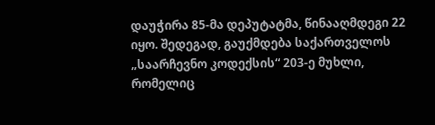დაუჭირა 85-მა დეპუტატმა, წინააღმდეგი 22 იყო. შედეგად, გაუქმდება საქართველოს „საარჩევნო კოდექსის“ 203-ე მუხლი, რომელიც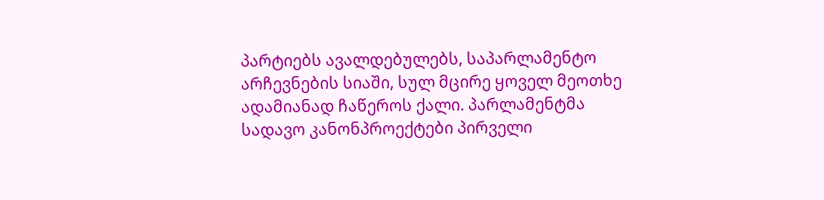პარტიებს ავალდებულებს, საპარლამენტო არჩევნების სიაში, სულ მცირე ყოველ მეოთხე ადამიანად ჩაწეროს ქალი. პარლამენტმა სადავო კანონპროექტები პირველი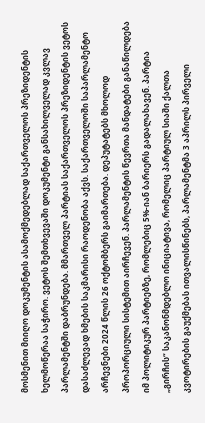მოსმენით მიიღო დოკუმენტის ასამოქმედებლად საქართველოს პრეზიდენტის ხელმოწერაა საჭირო. ვეტოს შემთხვევაში დოკუმენტი განსახილველად კვლავ პარლამენტში დაბრუნდება. მმართველ პარტიას საქართველოს პრეზიდენტის ვეტოს დასაძლევად ხმების საკმარისი რაოდენობა აქვს. საქართველოში საპარლამენტო არჩევნები 2024 წლის 26 ოქტომბერს გაიმართება. დეპუტატებს მხოლოდ პროპორციული სისტემით აირჩევენ. პარლამენტის წევრთა მანდატები განაწილდება იმ პოლიტიკურ პარტიებზე, რომლებიც 5%-იან ბარიერს გადალახავენ. პარტია „გირჩის“ საკანონმდებლო ინიციატივა, რომელიც პარტიულ სიაში ქალთა კვოტირების გაუქმებას ითვალისწინებს, პარლამენტმა 3 აპრილს პირველი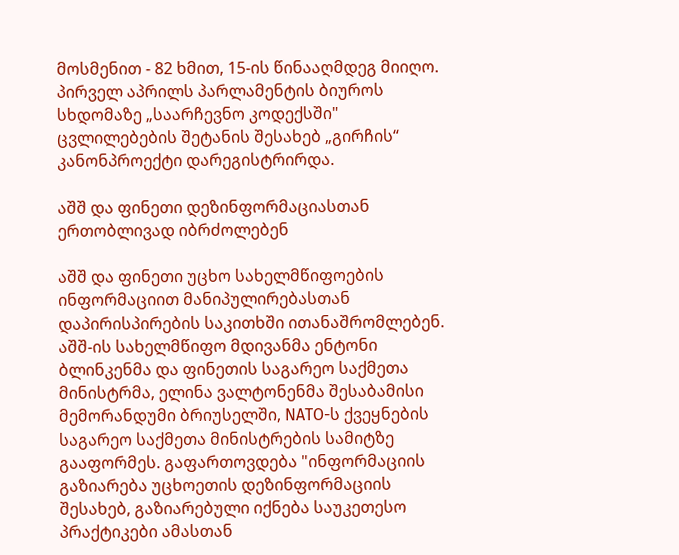მოსმენით - 82 ხმით, 15-ის წინააღმდეგ მიიღო. პირველ აპრილს პარლამენტის ბიუროს სხდომაზე „საარჩევნო კოდექსში" ცვლილებების შეტანის შესახებ „გირჩის“ კანონპროექტი დარეგისტრირდა.

აშშ და ფინეთი დეზინფორმაციასთან ერთობლივად იბრძოლებენ

აშშ და ფინეთი უცხო სახელმწიფოების ინფორმაციით მანიპულირებასთან დაპირისპირების საკითხში ითანაშრომლებენ. აშშ-ის სახელმწიფო მდივანმა ენტონი ბლინკენმა და ფინეთის საგარეო საქმეთა მინისტრმა, ელინა ვალტონენმა შესაბამისი მემორანდუმი ბრიუსელში, NATO-ს ქვეყნების საგარეო საქმეთა მინისტრების სამიტზე გააფორმეს. გაფართოვდება "ინფორმაციის გაზიარება უცხოეთის დეზინფორმაციის შესახებ, გაზიარებული იქნება საუკეთესო პრაქტიკები ამასთან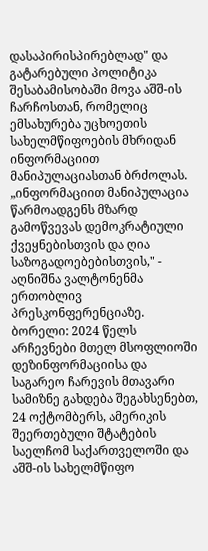დასაპირისპირებლად" და გატარებული პოლიტიკა შესაბამისობაში მოვა აშშ-ის ჩარჩოსთან, რომელიც ემსახურება უცხოეთის სახელმწიფოების მხრიდან ინფორმაციით მანიპულაციასთან ბრძოლას. „ინფორმაციით მანიპულაცია წარმოადგენს მზარდ გამოწვევას დემოკრატიული ქვეყნებისთვის და ღია საზოგადოებებისთვის," - აღნიშნა ვალტონენმა ერთობლივ პრესკონფერენციაზე. ბორელი: 2024 წელს არჩევნები მთელ მსოფლიოში დეზინფორმაციისა და საგარეო ჩარევის მთავარი სამიზნე გახდება შეგახსენებთ, 24 ოქტომბერს, ამერიკის შეერთებული შტატების საელჩომ საქართველოში და აშშ-ის სახელმწიფო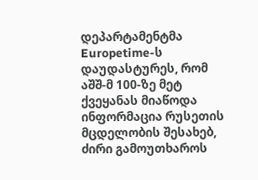დეპარტამენტმა Europetime-ს დაუდასტურეს, რომ აშშ-მ 100-ზე მეტ ქვეყანას მიაწოდა ინფორმაცია რუსეთის მცდელობის შესახებ, ძირი გამოუთხაროს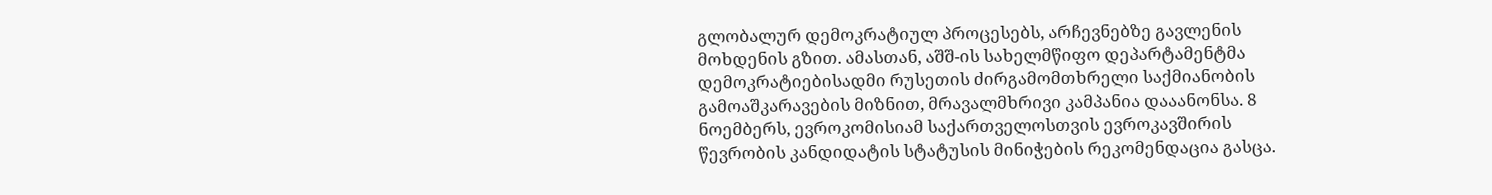გლობალურ დემოკრატიულ პროცესებს, არჩევნებზე გავლენის მოხდენის გზით. ამასთან, აშშ-ის სახელმწიფო დეპარტამენტმა დემოკრატიებისადმი რუსეთის ძირგამომთხრელი საქმიანობის გამოაშკარავების მიზნით, მრავალმხრივი კამპანია დააანონსა. 8 ნოემბერს, ევროკომისიამ საქართველოსთვის ევროკავშირის წევრობის კანდიდატის სტატუსის მინიჭების რეკომენდაცია გასცა.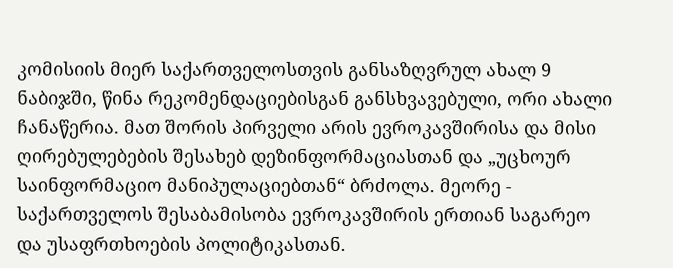კომისიის მიერ საქართველოსთვის განსაზღვრულ ახალ 9 ნაბიჯში, წინა რეკომენდაციებისგან განსხვავებული, ორი ახალი ჩანაწერია. მათ შორის პირველი არის ევროკავშირისა და მისი ღირებულებების შესახებ დეზინფორმაციასთან და „უცხოურ საინფორმაციო მანიპულაციებთან“ ბრძოლა. მეორე - საქართველოს შესაბამისობა ევროკავშირის ერთიან საგარეო და უსაფრთხოების პოლიტიკასთან.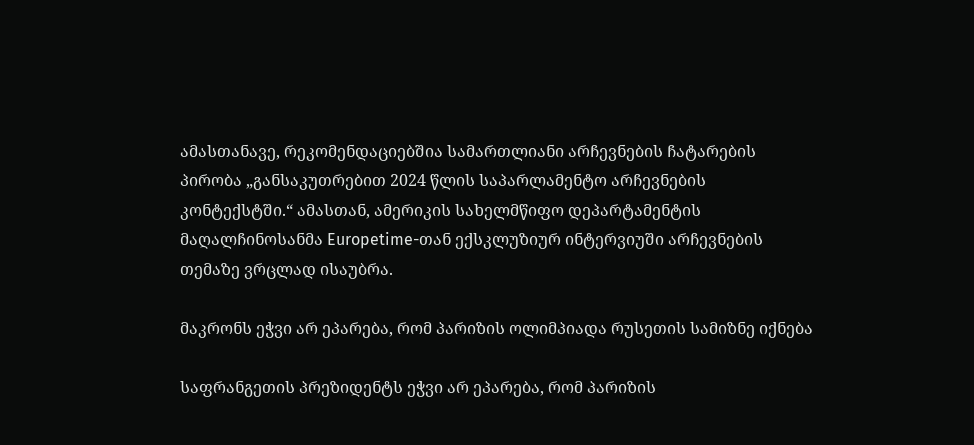ამასთანავე, რეკომენდაციებშია სამართლიანი არჩევნების ჩატარების პირობა „განსაკუთრებით 2024 წლის საპარლამენტო არჩევნების კონტექსტში.“ ამასთან, ამერიკის სახელმწიფო დეპარტამენტის მაღალჩინოსანმა Europetime-თან ექსკლუზიურ ინტერვიუში არჩევნების თემაზე ვრცლად ისაუბრა.

მაკრონს ეჭვი არ ეპარება, რომ პარიზის ოლიმპიადა რუსეთის სამიზნე იქნება

საფრანგეთის პრეზიდენტს ეჭვი არ ეპარება, რომ პარიზის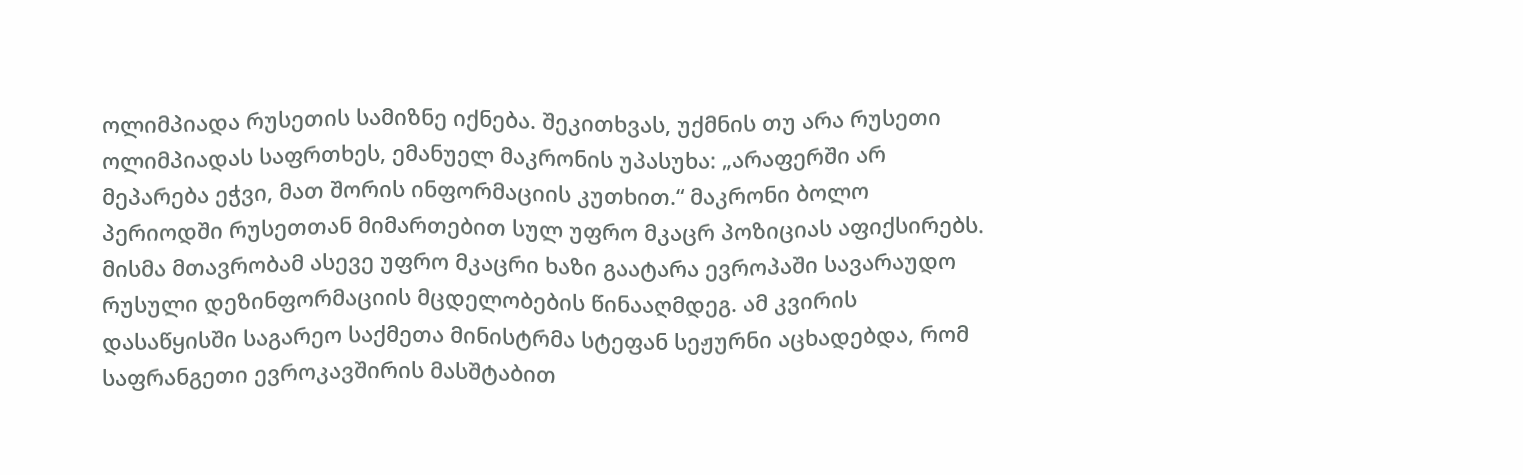ოლიმპიადა რუსეთის სამიზნე იქნება. შეკითხვას, უქმნის თუ არა რუსეთი ოლიმპიადას საფრთხეს, ემანუელ მაკრონის უპასუხა: „არაფერში არ მეპარება ეჭვი, მათ შორის ინფორმაციის კუთხით.“ მაკრონი ბოლო პერიოდში რუსეთთან მიმართებით სულ უფრო მკაცრ პოზიციას აფიქსირებს. მისმა მთავრობამ ასევე უფრო მკაცრი ხაზი გაატარა ევროპაში სავარაუდო რუსული დეზინფორმაციის მცდელობების წინააღმდეგ. ამ კვირის დასაწყისში საგარეო საქმეთა მინისტრმა სტეფან სეჟურნი აცხადებდა, რომ საფრანგეთი ევროკავშირის მასშტაბით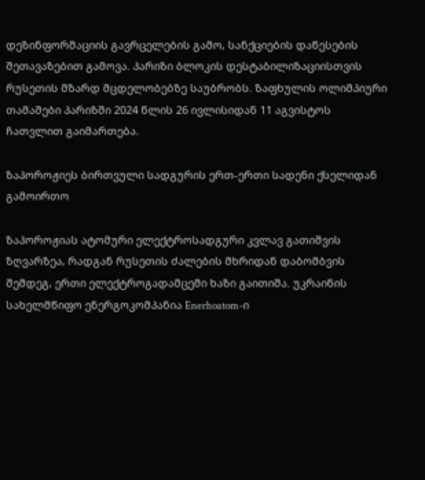დეზინფორმაციის გავრცელების გამო, სანქციების დაწესების შეთავაზებით გამოვა. პარიზი ბლოკის დესტაბილიზაციისთვის რუსეთის მზარდ მცდელობებზე საუბრობს. ზაფხულის ოლიმპიური თამაშები პარიზში 2024 წლის 26 ივლისიდან 11 აგვისტოს ჩათვლით გაიმართება.

ზაპოროჟიეს ბირთვული სადგურის ერთ-ერთი სადენი ქსელიდან გამოირთო

ზაპოროჟიას ატომური ელექტროსადგური კვლავ გათიშვის ზღვარზეა, რადგან რუსეთის ძალების მხრიდან დაბომბვის შემდეგ, ერთი ელექტროგადამცემი ხაზი გაითიშა. უკრაინის სახელმწიფო ენერგოკომპანია Enerhoatom-ი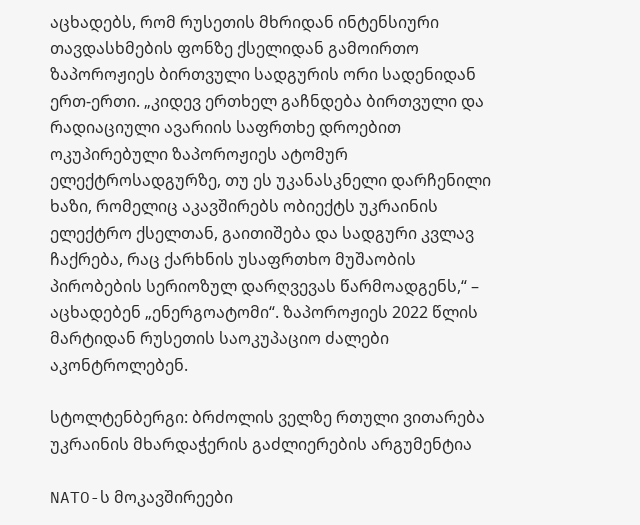აცხადებს, რომ რუსეთის მხრიდან ინტენსიური თავდასხმების ფონზე ქსელიდან გამოირთო ზაპოროჟიეს ბირთვული სადგურის ორი სადენიდან ერთ-ერთი. „კიდევ ერთხელ გაჩნდება ბირთვული და რადიაციული ავარიის საფრთხე დროებით ოკუპირებული ზაპოროჟიეს ატომურ ელექტროსადგურზე, თუ ეს უკანასკნელი დარჩენილი ხაზი, რომელიც აკავშირებს ობიექტს უკრაინის ელექტრო ქსელთან, გაითიშება და სადგური კვლავ ჩაქრება, რაც ქარხნის უსაფრთხო მუშაობის პირობების სერიოზულ დარღვევას წარმოადგენს,“ – აცხადებენ „ენერგოატომი“. ზაპოროჟიეს 2022 წლის მარტიდან რუსეთის საოკუპაციო ძალები აკონტროლებენ.

სტოლტენბერგი: ბრძოლის ველზე რთული ვითარება უკრაინის მხარდაჭერის გაძლიერების არგუმენტია

NATO-ს მოკავშირეები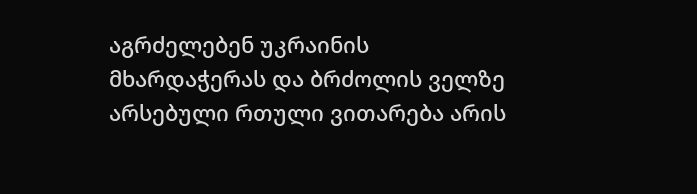აგრძელებენ უკრაინის მხარდაჭერას და ბრძოლის ველზე არსებული რთული ვითარება არის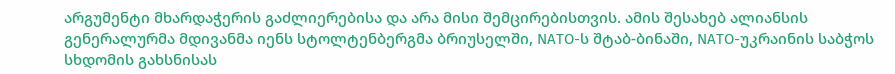არგუმენტი მხარდაჭერის გაძლიერებისა და არა მისი შემცირებისთვის. ამის შესახებ ალიანსის გენერალურმა მდივანმა იენს სტოლტენბერგმა ბრიუსელში, NATO-ს შტაბ-ბინაში, NATO-უკრაინის საბჭოს სხდომის გახსნისას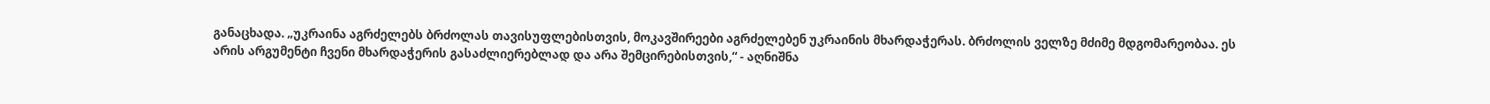განაცხადა. „უკრაინა აგრძელებს ბრძოლას თავისუფლებისთვის, მოკავშირეები აგრძელებენ უკრაინის მხარდაჭერას. ბრძოლის ველზე მძიმე მდგომარეობაა. ეს არის არგუმენტი ჩვენი მხარდაჭერის გასაძლიერებლად და არა შემცირებისთვის,“ - აღნიშნა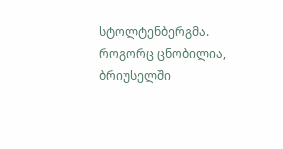სტოლტენბერგმა. როგორც ცნობილია, ბრიუსელში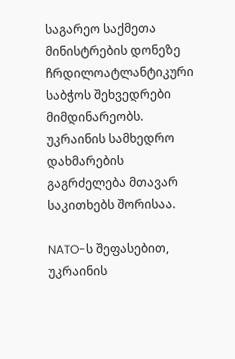საგარეო საქმეთა მინისტრების დონეზე ჩრდილოატლანტიკური საბჭოს შეხვედრები მიმდინარეობს. უკრაინის სამხედრო დახმარების გაგრძელება მთავარ საკითხებს შორისაა.

NATO-ს შეფასებით, უკრაინის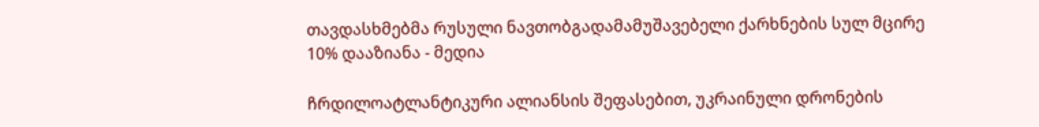თავდასხმებმა რუსული ნავთობგადამამუშავებელი ქარხნების სულ მცირე 10% დააზიანა - მედია

ჩრდილოატლანტიკური ალიანსის შეფასებით, უკრაინული დრონების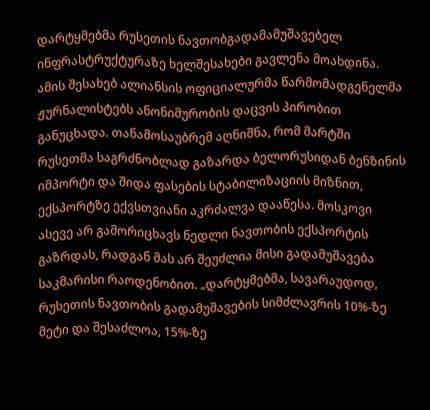დარტყმებმა რუსეთის ნავთობგადამამუშავებელ ინფრასტრუქტურაზე ხელშესახები გავლენა მოახდინა. ამის შესახებ ალიანსის ოფიციალურმა წარმომადგენელმა ჟურნალისტებს ანონიმურობის დაცვის პირობით განუცხადა. თანამოსაუბრემ აღნიშნა, რომ მარტში რუსეთმა საგრძნობლად გაზარდა ბელორუსიდან ბენზინის იმპორტი და შიდა ფასების სტაბილიზაციის მიზნით, ექსპორტზე ექვსთვიანი აკრძალვა დააწესა. მოსკოვი ასევე არ გამორიცხავს ნედლი ნავთობის ექსპორტის გაზრდას, რადგან მას არ შეუძლია მისი გადამუშავება საკმარისი რაოდენობით. „დარტყმებმა, სავარაუდოდ, რუსეთის ნავთობის გადამუშავების სიმძლავრის 10%-ზე მეტი და შესაძლოა, 15%-ზე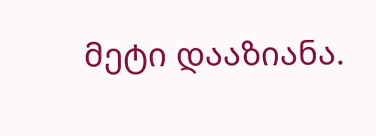მეტი დააზიანა.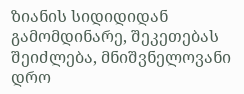ზიანის სიდიდიდან გამომდინარე, შეკეთებას შეიძლება, მნიშვნელოვანი დრო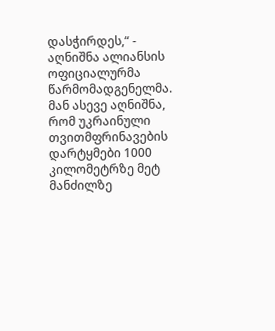დასჭირდეს,“ - აღნიშნა ალიანსის ოფიციალურმა წარმომადგენელმა. მან ასევე აღნიშნა, რომ უკრაინული თვითმფრინავების დარტყმები 1000 კილომეტრზე მეტ მანძილზე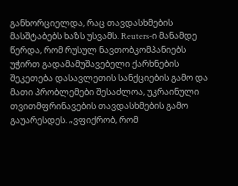განხორციელდა, რაც თავდასხმების მასშტაბებს ხაზს უსვამს. Reuters-ი მანამდე წერდა, რომ რუსულ ნავთობკომპანიებს უჭირთ გადამამუშავებელი ქარხნების შეკეთება დასავლეთის სანქციების გამო და მათი პრობლემები შესაძლოა, უკრაინული თვითმფრინავების თავდასხმების გამო გაუარესდეს. „ვფიქრობ, რომ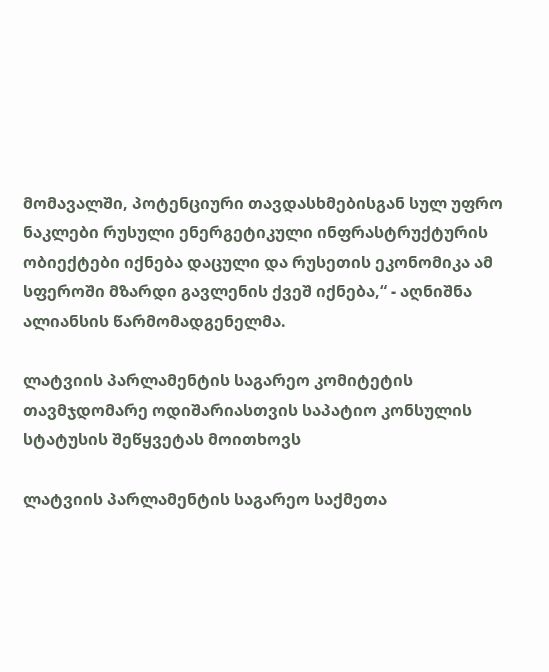მომავალში, პოტენციური თავდასხმებისგან სულ უფრო ნაკლები რუსული ენერგეტიკული ინფრასტრუქტურის ობიექტები იქნება დაცული და რუსეთის ეკონომიკა ამ სფეროში მზარდი გავლენის ქვეშ იქნება,“ - აღნიშნა ალიანსის წარმომადგენელმა.

ლატვიის პარლამენტის საგარეო კომიტეტის თავმჯდომარე ოდიშარიასთვის საპატიო კონსულის სტატუსის შეწყვეტას მოითხოვს

ლატვიის პარლამენტის საგარეო საქმეთა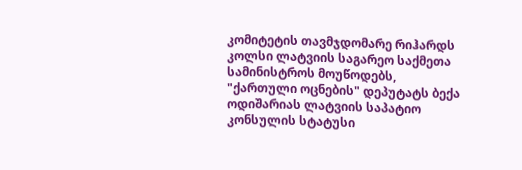კომიტეტის თავმჯდომარე რიჰარდს კოლსი ლატვიის საგარეო საქმეთა სამინისტროს მოუწოდებს, "ქართული ოცნების" დეპუტატს ბექა ოდიშარიას ლატვიის საპატიო კონსულის სტატუსი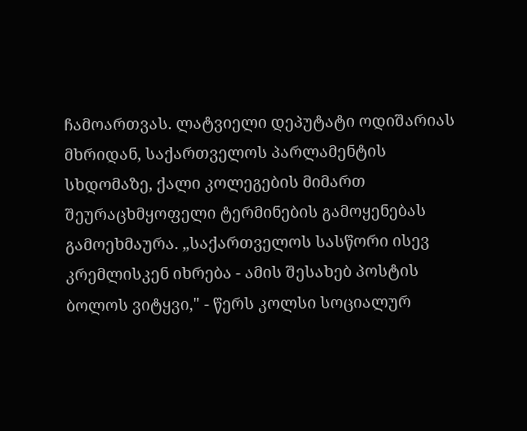ჩამოართვას. ლატვიელი დეპუტატი ოდიშარიას მხრიდან, საქართველოს პარლამენტის სხდომაზე, ქალი კოლეგების მიმართ შეურაცხმყოფელი ტერმინების გამოყენებას გამოეხმაურა. „საქართველოს სასწორი ისევ კრემლისკენ იხრება - ამის შესახებ პოსტის ბოლოს ვიტყვი," - წერს კოლსი სოციალურ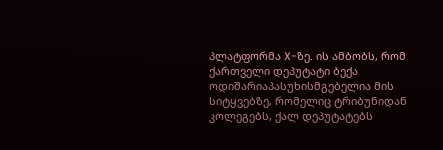პლატფორმა X-ზე. ის ამბობს, რომ ქართველი დეპუტატი ბექა ოდიშარიაპასუხისმგებელია მის სიტყვებზე, რომელიც ტრიბუნიდან კოლეგებს, ქალ დეპუტატებს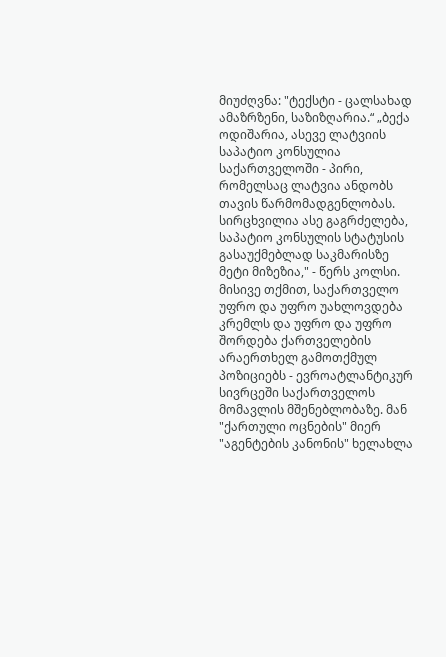მიუძღვნა: "ტექსტი - ცალსახად ამაზრზენი, საზიზღარია.“ „ბექა ოდიშარია, ასევე ლატვიის საპატიო კონსულია საქართველოში - პირი, რომელსაც ლატვია ანდობს თავის წარმომადგენლობას. სირცხვილია ასე გაგრძელება, საპატიო კონსულის სტატუსის გასაუქმებლად საკმარისზე მეტი მიზეზია," - წერს კოლსი. მისივე თქმით, საქართველო უფრო და უფრო უახლოვდება კრემლს და უფრო და უფრო შორდება ქართველების არაერთხელ გამოთქმულ პოზიციებს - ევროატლანტიკურ სივრცეში საქართველოს მომავლის მშენებლობაზე. მან "ქართული ოცნების" მიერ "აგენტების კანონის" ხელახლა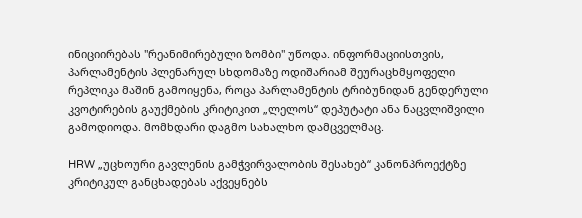ინიციირებას "რეანიმირებული ზომბი" უწოდა. ინფორმაციისთვის, პარლამენტის პლენარულ სხდომაზე ოდიშარიამ შეურაცხმყოფელი რეპლიკა მაშინ გამოიყენა, როცა პარლამენტის ტრიბუნიდან გენდერული კვოტირების გაუქმების კრიტიკით „ლელოს“ დეპუტატი ანა ნაცვლიშვილი გამოდიოდა. მომხდარი დაგმო სახალხო დამცველმაც.

HRW „უცხოური გავლენის გამჭვირვალობის შესახებ“ კანონპროექტზე კრიტიკულ განცხადებას აქვეყნებს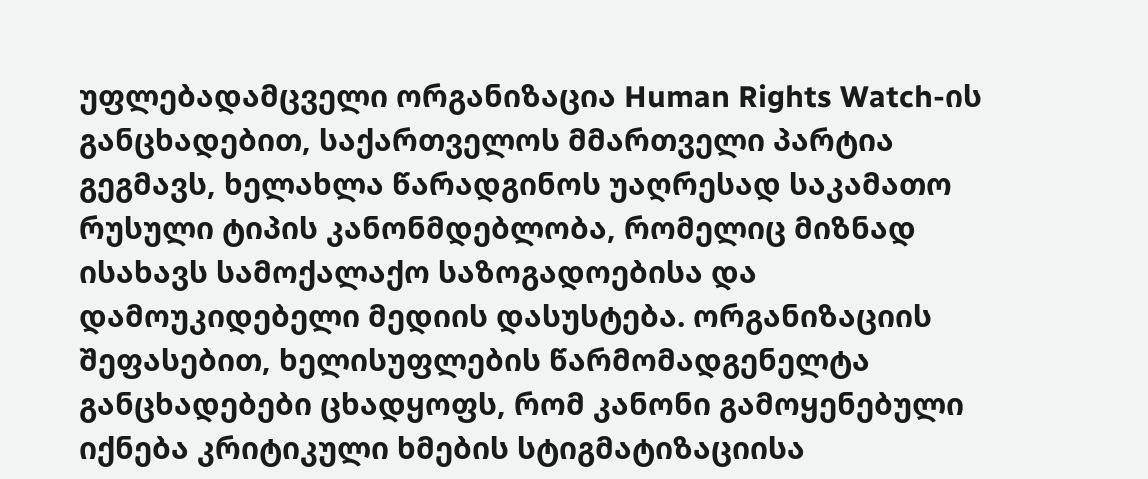უფლებადამცველი ორგანიზაცია Human Rights Watch-ის განცხადებით, საქართველოს მმართველი პარტია გეგმავს, ხელახლა წარადგინოს უაღრესად საკამათო რუსული ტიპის კანონმდებლობა, რომელიც მიზნად ისახავს სამოქალაქო საზოგადოებისა და დამოუკიდებელი მედიის დასუსტება. ორგანიზაციის შეფასებით, ხელისუფლების წარმომადგენელტა განცხადებები ცხადყოფს, რომ კანონი გამოყენებული იქნება კრიტიკული ხმების სტიგმატიზაციისა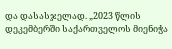და დასასჯელად. „2023 წლის დეკემბერში საქართველოს მიენიჭა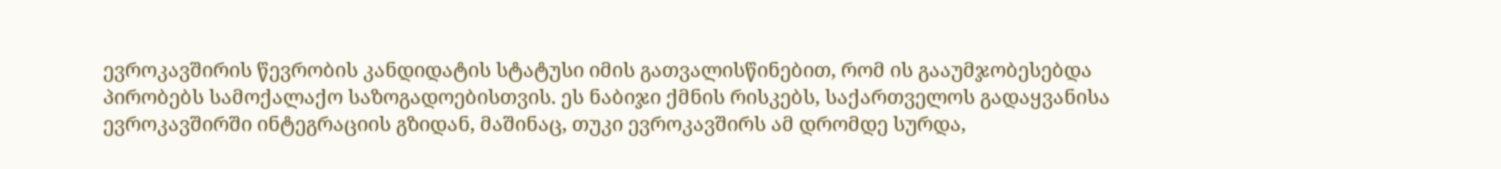ევროკავშირის წევრობის კანდიდატის სტატუსი იმის გათვალისწინებით, რომ ის გააუმჯობესებდა პირობებს სამოქალაქო საზოგადოებისთვის. ეს ნაბიჯი ქმნის რისკებს, საქართველოს გადაყვანისა ევროკავშირში ინტეგრაციის გზიდან, მაშინაც, თუკი ევროკავშირს ამ დრომდე სურდა,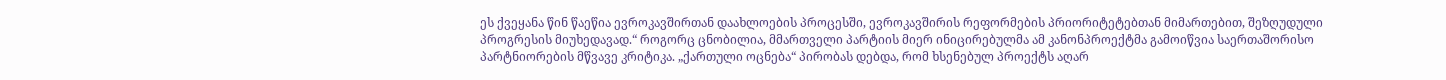ეს ქვეყანა წინ წაეწია ევროკავშირთან დაახლოების პროცესში, ევროკავშირის რეფორმების პრიორიტეტებთან მიმართებით, შეზღუდული პროგრესის მიუხედავად.“ როგორც ცნობილია, მმართველი პარტიის მიერ ინიცირებულმა ამ კანონპროექტმა გამოიწვია საერთაშორისო პარტნიორების მწვავე კრიტიკა. „ქართული ოცნება“ პირობას დებდა, რომ ხსენებულ პროექტს აღარ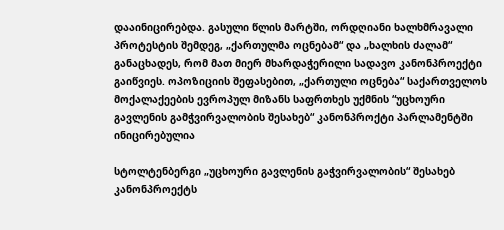დააინიცირებდა. გასული წლის მარტში, ორდღიანი ხალხმრავალი პროტესტის შემდეგ, „ქართულმა ოცნებამ“ და „ხალხის ძალამ“ განაცხადეს, რომ მათ მიერ მხარდაჭერილი სადავო კანონპროექტი გაიწვიეს. ოპოზიციის შეფასებით, „ქართული ოცნება“ საქართველოს მოქალაქეების ევროპულ მიზანს საფრთხეს უქმნის “უცხოური გავლენის გამჭვირვალობის შესახებ“ კანონპროქტი პარლამენტში ინიცირებულია

სტოლტენბერგი „უცხოური გავლენის გაჭვირვალობის“ შესახებ კანონპროექტს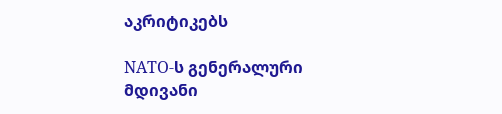აკრიტიკებს

NATO-ს გენერალური მდივანი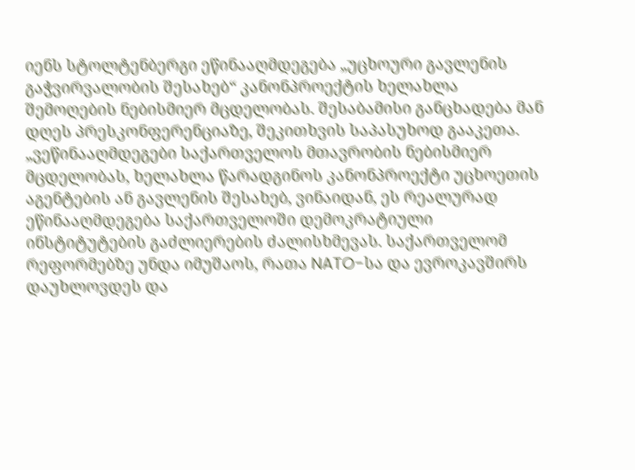იენს სტოლტენბერგი ეწინააღმდეგება „უცხოური გავლენის გაჭვირვალობის შესახებ“ კანონპროექტის ხელახლა შემოღების ნებისმიერ მცდელობას. შესაბამისი განცხადება მან დღეს პრესკონფერენციაზე, შეკითხვის საპასუხოდ გააკეთა. „ვეწინააღმდეგები საქართველოს მთავრობის ნებისმიერ მცდელობას, ხელახლა წარადგინოს კანონპროექტი უცხოეთის აგენტების ან გავლენის შესახებ, ვინაიდან, ეს რეალურად ეწინააღმდეგება საქართველოში დემოკრატიული ინსტიტუტების გაძლიერების ძალისხმევას. საქართველომ რეფორმებზე უნდა იმუშაოს, რათა NATO-სა და ევროკავშირს დაუხლოვდეს და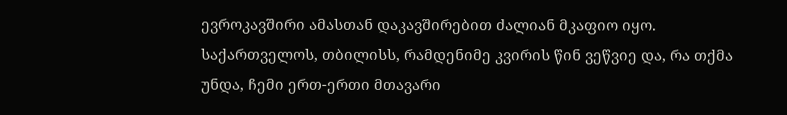ევროკავშირი ამასთან დაკავშირებით ძალიან მკაფიო იყო. საქართველოს, თბილისს, რამდენიმე კვირის წინ ვეწვიე და, რა თქმა უნდა, ჩემი ერთ-ერთი მთავარი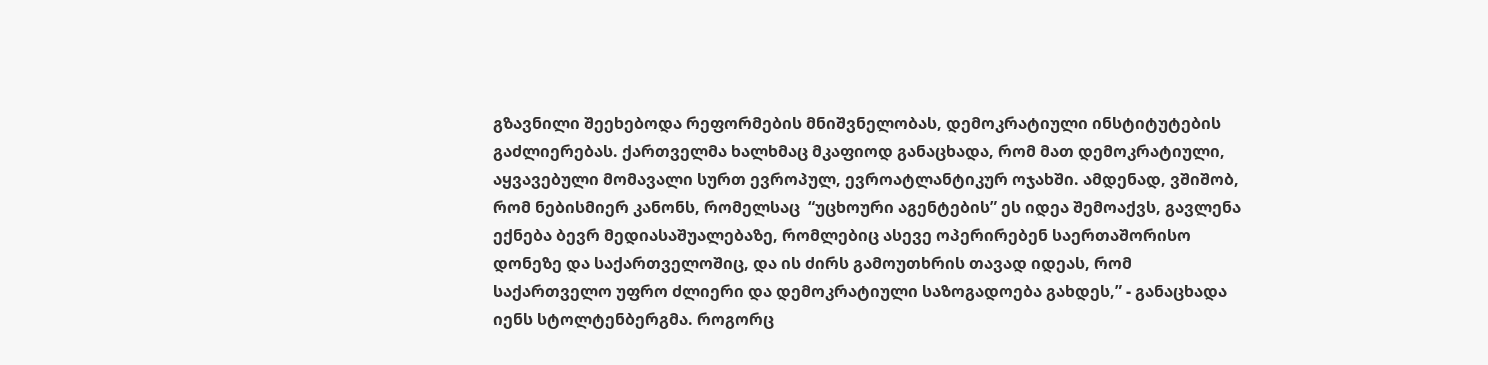გზავნილი შეეხებოდა რეფორმების მნიშვნელობას, დემოკრატიული ინსტიტუტების გაძლიერებას. ქართველმა ხალხმაც მკაფიოდ განაცხადა, რომ მათ დემოკრატიული, აყვავებული მომავალი სურთ ევროპულ, ევროატლანტიკურ ოჯახში. ამდენად, ვშიშობ, რომ ნებისმიერ კანონს, რომელსაც  “უცხოური აგენტების” ეს იდეა შემოაქვს, გავლენა ექნება ბევრ მედიასაშუალებაზე, რომლებიც ასევე ოპერირებენ საერთაშორისო დონეზე და საქართველოშიც, და ის ძირს გამოუთხრის თავად იდეას, რომ საქართველო უფრო ძლიერი და დემოკრატიული საზოგადოება გახდეს,” - განაცხადა იენს სტოლტენბერგმა. როგორც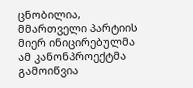ცნობილია, მმართველი პარტიის მიერ ინიცირებულმა ამ კანონპროექტმა გამოიწვია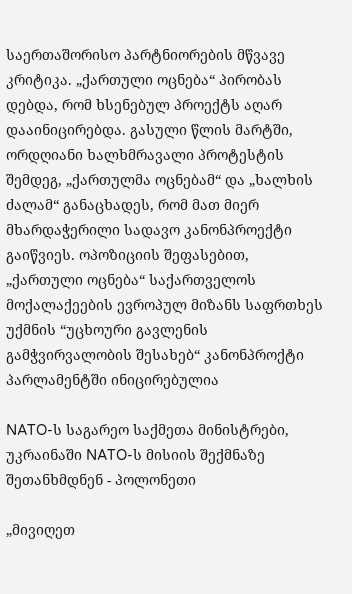საერთაშორისო პარტნიორების მწვავე კრიტიკა. „ქართული ოცნება“ პირობას დებდა, რომ ხსენებულ პროექტს აღარ დააინიცირებდა. გასული წლის მარტში, ორდღიანი ხალხმრავალი პროტესტის შემდეგ, „ქართულმა ოცნებამ“ და „ხალხის ძალამ“ განაცხადეს, რომ მათ მიერ მხარდაჭერილი სადავო კანონპროექტი გაიწვიეს. ოპოზიციის შეფასებით, „ქართული ოცნება“ საქართველოს მოქალაქეების ევროპულ მიზანს საფრთხეს უქმნის “უცხოური გავლენის გამჭვირვალობის შესახებ“ კანონპროქტი პარლამენტში ინიცირებულია

NATO-ს საგარეო საქმეთა მინისტრები, უკრაინაში NATO-ს მისიის შექმნაზე შეთანხმდნენ - პოლონეთი

„მივიღეთ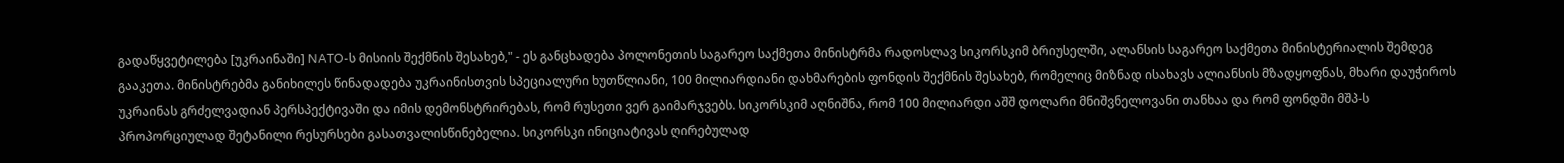გადაწყვეტილება [უკრაინაში] NATO-ს მისიის შექმნის შესახებ," - ეს განცხადება პოლონეთის საგარეო საქმეთა მინისტრმა რადოსლავ სიკორსკიმ ბრიუსელში, ალანსის საგარეო საქმეთა მინისტერიალის შემდეგ გააკეთა. მინისტრებმა განიხილეს წინადადება უკრაინისთვის სპეციალური ხუთწლიანი, 100 მილიარდიანი დახმარების ფონდის შექმნის შესახებ, რომელიც მიზნად ისახავს ალიანსის მზადყოფნას, მხარი დაუჭიროს უკრაინას გრძელვადიან პერსპექტივაში და იმის დემონსტრირებას, რომ რუსეთი ვერ გაიმარჯვებს. სიკორსკიმ აღნიშნა, რომ 100 მილიარდი აშშ დოლარი მნიშვნელოვანი თანხაა და რომ ფონდში მშპ-ს პროპორციულად შეტანილი რესურსები გასათვალისწინებელია. სიკორსკი ინიციატივას ღირებულად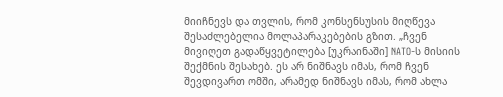მიიჩნევს და თვლის, რომ კონსენსუსის მიღწევა შესაძლებელია მოლაპარაკებების გზით. „ჩვენ მივიღეთ გადაწყვეტილება [უკრაინაში] NATO-ს მისიის შექმნის შესახებ. ეს არ ნიშნავს იმას, რომ ჩვენ შევდივართ ომში, არამედ ნიშნავს იმას, რომ ახლა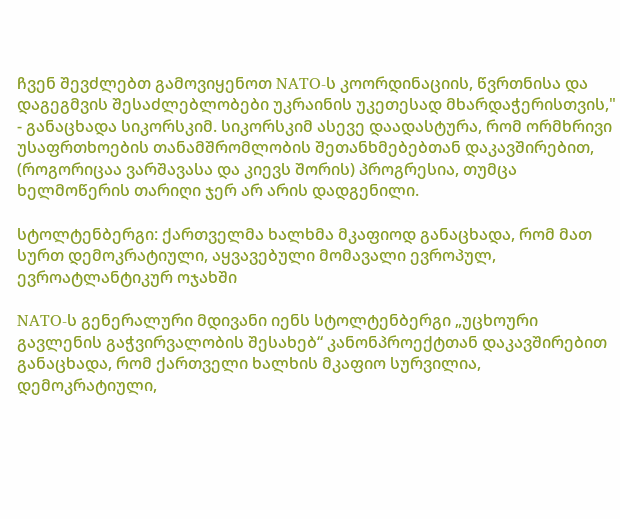ჩვენ შევძლებთ გამოვიყენოთ NATO-ს კოორდინაციის, წვრთნისა და დაგეგმვის შესაძლებლობები უკრაინის უკეთესად მხარდაჭერისთვის," - განაცხადა სიკორსკიმ. სიკორსკიმ ასევე დაადასტურა, რომ ორმხრივი უსაფრთხოების თანამშრომლობის შეთანხმებებთან დაკავშირებით, (როგორიცაა ვარშავასა და კიევს შორის) პროგრესია, თუმცა ხელმოწერის თარიღი ჯერ არ არის დადგენილი.

სტოლტენბერგი: ქართველმა ხალხმა მკაფიოდ განაცხადა, რომ მათ სურთ დემოკრატიული, აყვავებული მომავალი ევროპულ, ევროატლანტიკურ ოჯახში

NATO-ს გენერალური მდივანი იენს სტოლტენბერგი „უცხოური გავლენის გაჭვირვალობის შესახებ“ კანონპროექტთან დაკავშირებით განაცხადა, რომ ქართველი ხალხის მკაფიო სურვილია, დემოკრატიული,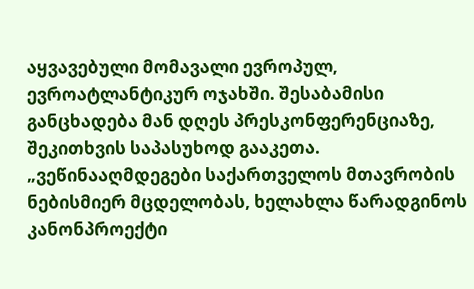აყვავებული მომავალი ევროპულ, ევროატლანტიკურ ოჯახში. შესაბამისი განცხადება მან დღეს პრესკონფერენციაზე, შეკითხვის საპასუხოდ გააკეთა. „ვეწინააღმდეგები საქართველოს მთავრობის ნებისმიერ მცდელობას, ხელახლა წარადგინოს კანონპროექტი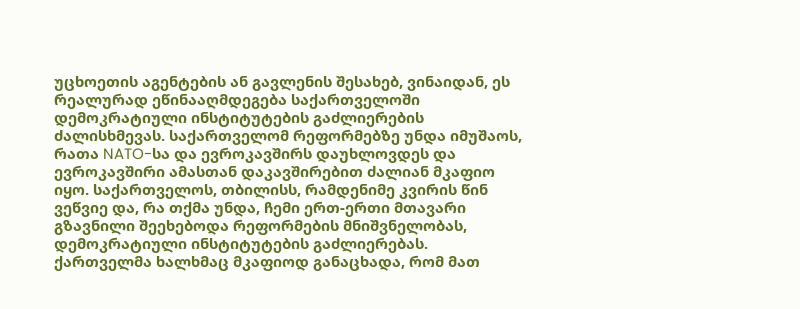უცხოეთის აგენტების ან გავლენის შესახებ, ვინაიდან, ეს რეალურად ეწინააღმდეგება საქართველოში დემოკრატიული ინსტიტუტების გაძლიერების ძალისხმევას. საქართველომ რეფორმებზე უნდა იმუშაოს, რათა NATO-სა და ევროკავშირს დაუხლოვდეს და ევროკავშირი ამასთან დაკავშირებით ძალიან მკაფიო იყო. საქართველოს, თბილისს, რამდენიმე კვირის წინ ვეწვიე და, რა თქმა უნდა, ჩემი ერთ-ერთი მთავარი გზავნილი შეეხებოდა რეფორმების მნიშვნელობას, დემოკრატიული ინსტიტუტების გაძლიერებას. ქართველმა ხალხმაც მკაფიოდ განაცხადა, რომ მათ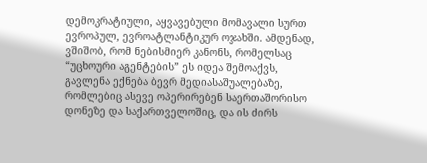დემოკრატიული, აყვავებული მომავალი სურთ ევროპულ, ევროატლანტიკურ ოჯახში. ამდენად, ვშიშობ, რომ ნებისმიერ კანონს, რომელსაც  “უცხოური აგენტების” ეს იდეა შემოაქვს, გავლენა ექნება ბევრ მედიასაშუალებაზე, რომლებიც ასევე ოპერირებენ საერთაშორისო დონეზე და საქართველოშიც, და ის ძირს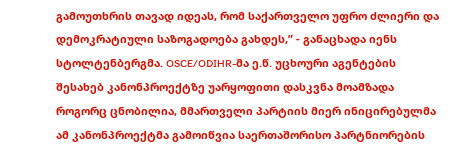გამოუთხრის თავად იდეას, რომ საქართველო უფრო ძლიერი და დემოკრატიული საზოგადოება გახდეს,” - განაცხადა იენს სტოლტენბერგმა. OSCE/ODIHR-მა ე.წ. უცხოური აგენტების შესახებ კანონპროექტზე უარყოფითი დასკვნა მოამზადა როგორც ცნობილია, მმართველი პარტიის მიერ ინიცირებულმა ამ კანონპროექტმა გამოიწვია საერთაშორისო პარტნიორების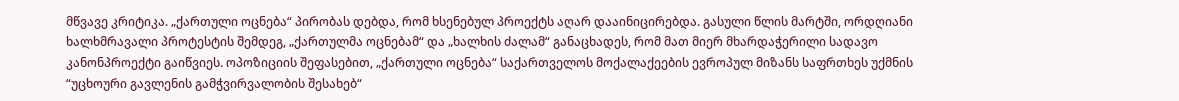მწვავე კრიტიკა. „ქართული ოცნება“ პირობას დებდა, რომ ხსენებულ პროექტს აღარ დააინიცირებდა. გასული წლის მარტში, ორდღიანი ხალხმრავალი პროტესტის შემდეგ, „ქართულმა ოცნებამ“ და „ხალხის ძალამ“ განაცხადეს, რომ მათ მიერ მხარდაჭერილი სადავო კანონპროექტი გაიწვიეს. ოპოზიციის შეფასებით, „ქართული ოცნება“ საქართველოს მოქალაქეების ევროპულ მიზანს საფრთხეს უქმნის “უცხოური გავლენის გამჭვირვალობის შესახებ“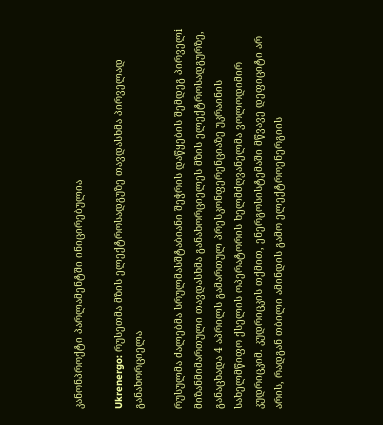კანონპროქტი პარლამენტში ინიცირებულია

Ukrenergo: რუსეთმა მზის ელექტროსადგუზე თავდასხმა პირველად განახორციელა

რუსულმა ძალებმა სრულმასშტაბიანი შეჭრის დაწყების შემდეგ პირველi მიზანმიმართული თავდასხმა განახორციელეს მზის ელექტროსადგურზე, განაცხადა 4 აპრილს გამართულ პრესკონფერენციაზე უკრაინის სახელმწიფო ქსელის ოპერატორის ხელმძღვანელმა ვოლოდიმირ კუდრიცკიმ. კუდრიცკის თქმით, ენერგოსისტემაში მწვავე დეფიციტი არ არის, რადგან თბილი ამინდის გამო ელექტროენერგიის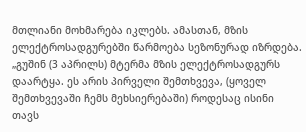მთლიანი მოხმარება იკლებს. ამასთან, მზის ელექტროსადგურებში წარმოება სეზონურად იზრდება. „გუშინ (3 აპრილს) მტერმა მზის ელექტროსადგურს დაარტყა. ეს არის პირველი შემთხვევა, (ყოველ შემთხვევაში ჩემს მეხსიერებაში) როდესაც ისინი თავს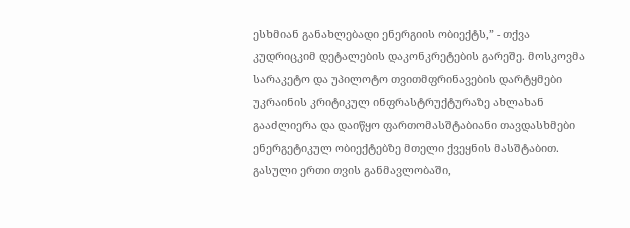ესხმიან განახლებადი ენერგიის ობიექტს,” - თქვა კუდრიცკიმ დეტალების დაკონკრეტების გარეშე. მოსკოვმა სარაკეტო და უპილოტო თვითმფრინავების დარტყმები უკრაინის კრიტიკულ ინფრასტრუქტურაზე ახლახან გააძლიერა და დაიწყო ფართომასშტაბიანი თავდასხმები ენერგეტიკულ ობიექტებზე მთელი ქვეყნის მასშტაბით. გასული ერთი თვის განმავლობაში,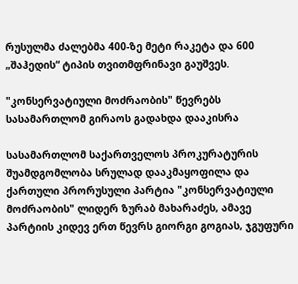რუსულმა ძალებმა 400-ზე მეტი რაკეტა და 600 „შაჰედის“ ტიპის თვითმფრინავი გაუშვეს.

"კონსერვატიული მოძრაობის" წევრებს სასამართლომ გირაოს გადახდა დააკისრა

სასამართლომ საქართველოს პროკურატურის შუამდგომლობა სრულად დააკმაყოფილა და ქართული პრორუსული პარტია "კონსერვატიული მოძრაობის" ლიდერ ზურაბ მახარაძეს, ამავე პარტიის კიდევ ერთ წევრს გიორგი გოგიას, ჯგუფური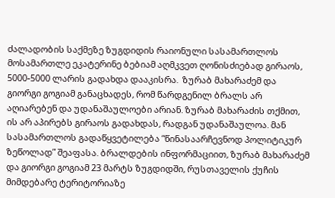ძალადობის საქმეზე ზუგდიდის რაიონული სასამართლოს მოსამართლე ეკატერინე ბებიამ აღმკვეთ ღონისძიებად გირაოს, 5000-5000 ლარის გადახდა დააკისრა.  ზურაბ მახარაძემ და გიორგი გოგიამ განაცხადეს, რომ წარდგენილ ბრალს არ აღიარებენ და უდანაშაულოები არიან. ზურაბ მახარაძის თქმით, ის არ აპირებს გირაოს გადახდას, რადგან უდანაშაულოა. მან სასამართლოს გადაწყვეტილება “წინასაარჩევნოდ პოლიტიკურ ზეწოლად” შეაფასა. ბრალდების ინფორმაციით, ზურაბ მახარაძემ და გიორგი გოგიამ 23 მარტს ზუგდიდში, რუსთაველის ქუჩის მიმდებარე ტერიტორიაზე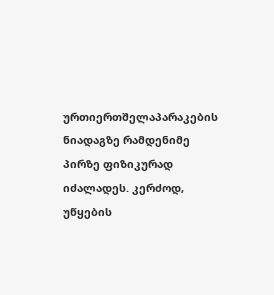ურთიერთშელაპარაკების ნიადაგზე რამდენიმე პირზე ფიზიკურად იძალადეს. კერძოდ, უწყების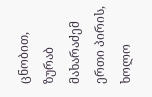ცნობით, ზურაბ მახარაძემ ერთი პირის, ხოლო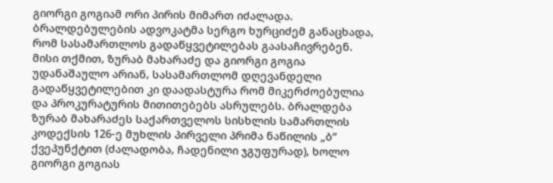გიორგი გოგიამ ორი პირის მიმართ იძალადა. ბრალდებულების ადვოკატმა სერგო ხურციძემ განაცხადა, რომ სასამართლოს გადაწყვეტილებას გაასაჩივრებენ. მისი თქმით, ზურაბ მახარაძე და გიორგი გოგია უდანაშაულო არიან, სასამართლომ დღევანდელი გადაწყვეტილებით კი დაადასტურა რომ მიკერძოებულია და პროკურატურის მითითებებს ასრულებს. ბრალდება ზურაბ მახარაძეს საქართველოს სისხლის სამართლის კოდექსის 126-ე მუხლის პირველი პრიმა ნაწილის „ბ“ ქვეპუნქტით (ძალადობა, ჩადენილი ჯგუფურად), ხოლო გიორგი გოგიას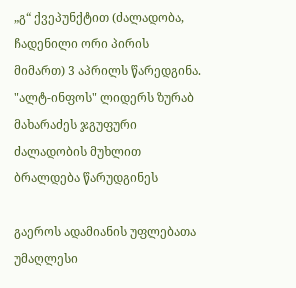„გ“ ქვეპუნქტით (ძალადობა, ჩადენილი ორი პირის მიმართ) 3 აპრილს წარედგინა. "ალტ-ინფოს" ლიდერს ზურაბ მახარაძეს ჯგუფური ძალადობის მუხლით ბრალდება წარუდგინეს

გაეროს ადამიანის უფლებათა უმაღლესი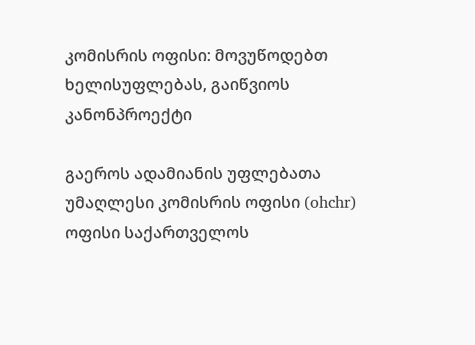კომისრის ოფისი: მოვუწოდებთ ხელისუფლებას, გაიწვიოს კანონპროექტი

გაეროს ადამიანის უფლებათა უმაღლესი კომისრის ოფისი (ohchr) ოფისი საქართველოს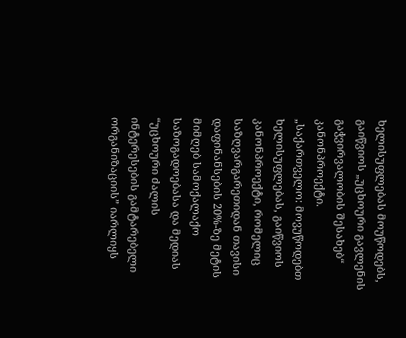ხელისუფლებას მოუწოდებს, გაიწვიოს „უცხოური გავლენის გაჭვირვალობის შესახებ“ კანონპროექტი. „საქართველო: მოვუწოდებთ ხელისუფლებას, გაიწვიოს კანონპროექტი, რომელიც საზღვარგარეთიდან თავისი დაფინანსების 20%-ზე მეტის მიმღებ სამოქალაქო საზოგადოებასა და მედიას “უცხოური ძალის ინტერესების გამტარებელი ორგანიზაციის” იარლიყს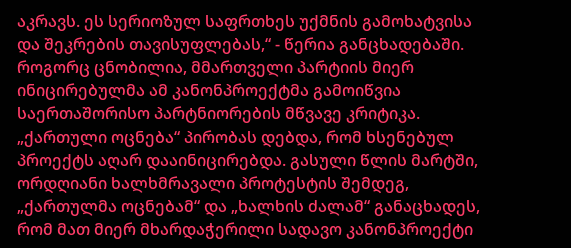აკრავს. ეს სერიოზულ საფრთხეს უქმნის გამოხატვისა და შეკრების თავისუფლებას,“ - წერია განცხადებაში. როგორც ცნობილია, მმართველი პარტიის მიერ ინიცირებულმა ამ კანონპროექტმა გამოიწვია საერთაშორისო პარტნიორების მწვავე კრიტიკა. „ქართული ოცნება“ პირობას დებდა, რომ ხსენებულ პროექტს აღარ დააინიცირებდა. გასული წლის მარტში, ორდღიანი ხალხმრავალი პროტესტის შემდეგ, „ქართულმა ოცნებამ“ და „ხალხის ძალამ“ განაცხადეს, რომ მათ მიერ მხარდაჭერილი სადავო კანონპროექტი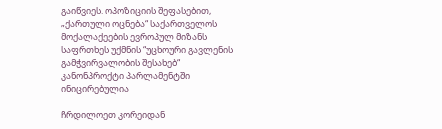გაიწვიეს. ოპოზიციის შეფასებით, „ქართული ოცნება“ საქართველოს მოქალაქეების ევროპულ მიზანს საფრთხეს უქმნის “უცხოური გავლენის გამჭვირვალობის შესახებ“ კანონპროქტი პარლამენტში ინიცირებულია

ჩრდილოეთ კორეიდან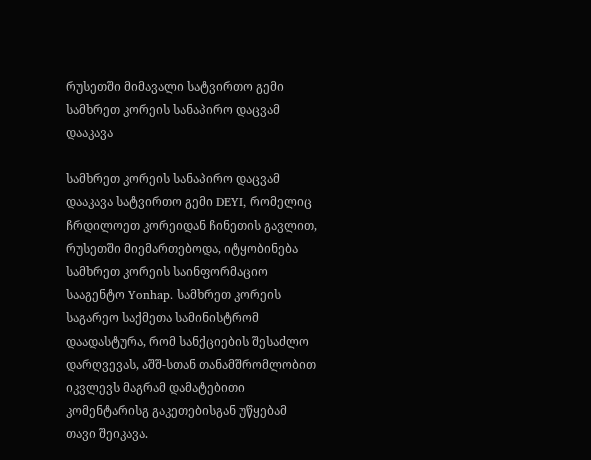რუსეთში მიმავალი სატვირთო გემი სამხრეთ კორეის სანაპირო დაცვამ დააკავა

სამხრეთ კორეის სანაპირო დაცვამ დააკავა სატვირთო გემი DEYI, რომელიც ჩრდილოეთ კორეიდან ჩინეთის გავლით, რუსეთში მიემართებოდა, იტყობინება სამხრეთ კორეის საინფორმაციო სააგენტო Yonhap. სამხრეთ კორეის საგარეო საქმეთა სამინისტრომ დაადასტურა, რომ სანქციების შესაძლო დარღვევას, აშშ-სთან თანამშრომლობით იკვლევს მაგრამ დამატებითი კომენტარისგ გაკეთებისგან უწყებამ თავი შეიკავა.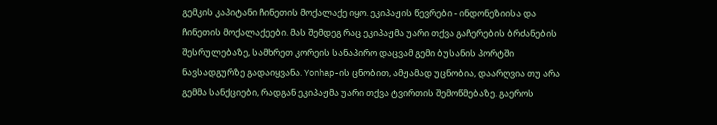გემკის კაპიტანი ჩინეთის მოქალაქე იყო. ეკიპაჟის წევრები - ინდონეზიისა და ჩინეთის მოქალაქეები. მას შემდეგ რაც ეკიპაჟმა უარი თქვა გაჩერების ბრძანების შესრულებაზე, სამხრეთ კორეის სანაპირო დაცვამ გემი ბუსანის პორტში ნავსადგურზე გადაიყვანა. Yonhap-ის ცნობით, ამჟამად უცნობია, დაარღვია თუ არა გემმა სანქციები, რადგან ეკიპაჟმა უარი თქვა ტვირთის შემოწმებაზე. გაეროს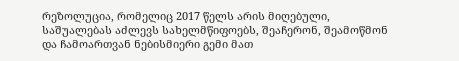რეზოლუცია, რომელიც 2017 წელს არის მიღებული, საშუალებას აძლევს სახელმწიფოებს, შეაჩერონ, შეამოწმონ და ჩამოართვან ნებისმიერი გემი მათ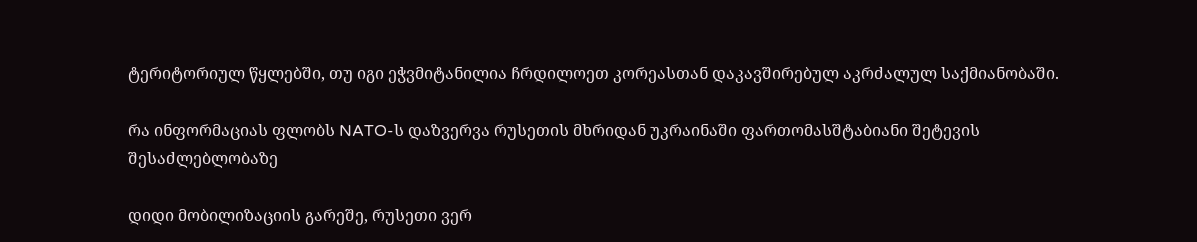ტერიტორიულ წყლებში, თუ იგი ეჭვმიტანილია ჩრდილოეთ კორეასთან დაკავშირებულ აკრძალულ საქმიანობაში.

რა ინფორმაციას ფლობს NATO-ს დაზვერვა რუსეთის მხრიდან უკრაინაში ფართომასშტაბიანი შეტევის შესაძლებლობაზე

დიდი მობილიზაციის გარეშე, რუსეთი ვერ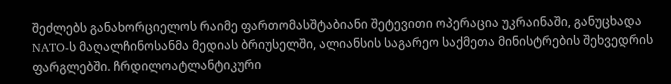შეძლებს განახორციელოს რაიმე ფართომასშტაბიანი შეტევითი ოპერაცია უკრაინაში, განუცხადა NATO-ს მაღალჩინოსანმა მედიას ბრიუსელში, ალიანსის საგარეო საქმეთა მინისტრების შეხვედრის ფარგლებში. ჩრდილოატლანტიკური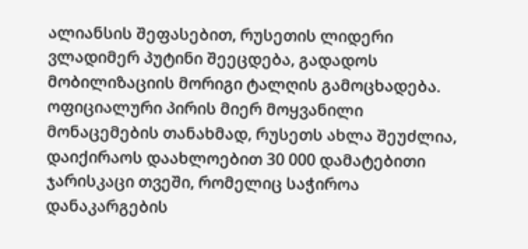ალიანსის შეფასებით, რუსეთის ლიდერი ვლადიმერ პუტინი შეეცდება, გადადოს მობილიზაციის მორიგი ტალღის გამოცხადება. ოფიციალური პირის მიერ მოყვანილი მონაცემების თანახმად, რუსეთს ახლა შეუძლია, დაიქირაოს დაახლოებით 30 000 დამატებითი ჯარისკაცი თვეში, რომელიც საჭიროა დანაკარგების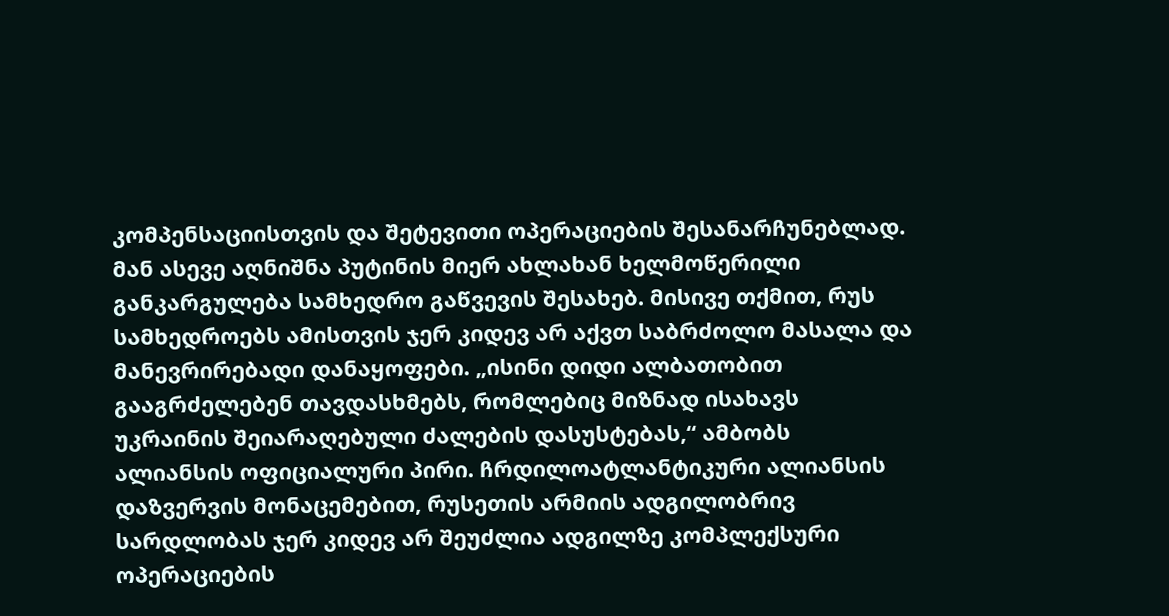კომპენსაციისთვის და შეტევითი ოპერაციების შესანარჩუნებლად. მან ასევე აღნიშნა პუტინის მიერ ახლახან ხელმოწერილი განკარგულება სამხედრო გაწვევის შესახებ. მისივე თქმით, რუს სამხედროებს ამისთვის ჯერ კიდევ არ აქვთ საბრძოლო მასალა და მანევრირებადი დანაყოფები. „ისინი დიდი ალბათობით გააგრძელებენ თავდასხმებს, რომლებიც მიზნად ისახავს უკრაინის შეიარაღებული ძალების დასუსტებას,“ ამბობს ალიანსის ოფიციალური პირი. ჩრდილოატლანტიკური ალიანსის დაზვერვის მონაცემებით, რუსეთის არმიის ადგილობრივ სარდლობას ჯერ კიდევ არ შეუძლია ადგილზე კომპლექსური ოპერაციების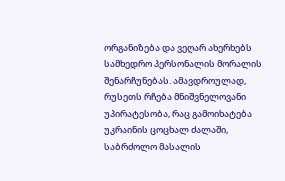ორგანიზება და ვეღარ ახერხებს სამხედრო პერსონალის მორალის შენარჩუნებას. ამავდროულად, რუსეთს რჩება მნიშვნელოვანი უპირატესობა, რაც გამოიხატება უკრაინის ცოცხალ ძალაში, საბრძოლო მასალის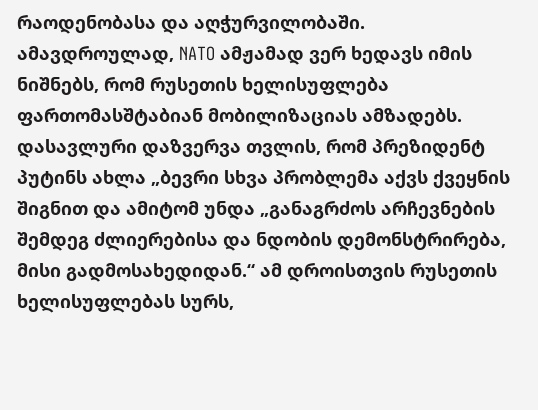რაოდენობასა და აღჭურვილობაში. ამავდროულად, NATO ამჟამად ვერ ხედავს იმის ნიშნებს, რომ რუსეთის ხელისუფლება ფართომასშტაბიან მობილიზაციას ამზადებს. დასავლური დაზვერვა თვლის, რომ პრეზიდენტ პუტინს ახლა „ბევრი სხვა პრობლემა აქვს ქვეყნის შიგნით და ამიტომ უნდა „განაგრძოს არჩევნების შემდეგ ძლიერებისა და ნდობის დემონსტრირება, მისი გადმოსახედიდან.“ ამ დროისთვის რუსეთის ხელისუფლებას სურს,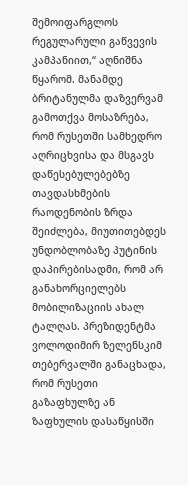შემოიფარგლოს რეგულარული გაწვევის კამპანიით,“ აღნიშნა წყარომ. მანამდე ბრიტანულმა დაზვერვამ გამოთქვა მოსაზრება, რომ რუსეთში სამხედრო აღრიცხვისა და მსგავს დაწესებულებებზე თავდასხმების რაოდენობის ზრდა შეიძლება, მიუთითებდეს უნდობლობაზე პუტინის დაპირებისადმი, რომ არ განახორციელებს მობილიზაციის ახალ ტალღას. პრეზიდენტმა ვოლოდიმირ ზელენსკიმ თებერვალში განაცხადა, რომ რუსეთი გაზაფხულზე ან ზაფხულის დასაწყისში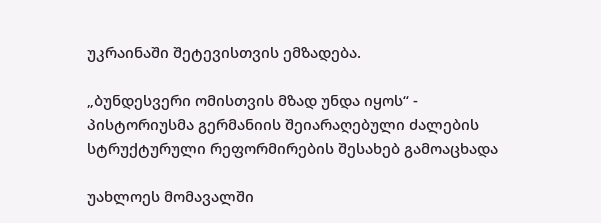უკრაინაში შეტევისთვის ემზადება.

„ბუნდესვერი ომისთვის მზად უნდა იყოს“ - პისტორიუსმა გერმანიის შეიარაღებული ძალების სტრუქტურული რეფორმირების შესახებ გამოაცხადა

უახლოეს მომავალში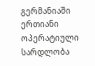გერმანიაში ერთიანი ოპერატიული სარდლობა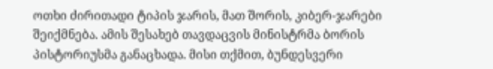ოთხი ძირითადი ტიპის ჯარის, მათ შორის, კიბერ-ჯარები შეიქმნება. ამის შესახებ თავდაცვის მინისტრმა ბორის პისტორიუსმა განაცხადა. მისი თქმით, ბუნდესვერი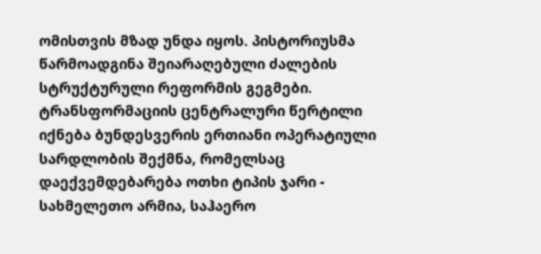ომისთვის მზად უნდა იყოს. პისტორიუსმა წარმოადგინა შეიარაღებული ძალების სტრუქტურული რეფორმის გეგმები. ტრანსფორმაციის ცენტრალური წერტილი იქნება ბუნდესვერის ერთიანი ოპერატიული სარდლობის შექმნა, რომელსაც დაექვემდებარება ოთხი ტიპის ჯარი - სახმელეთო არმია, საჰაერო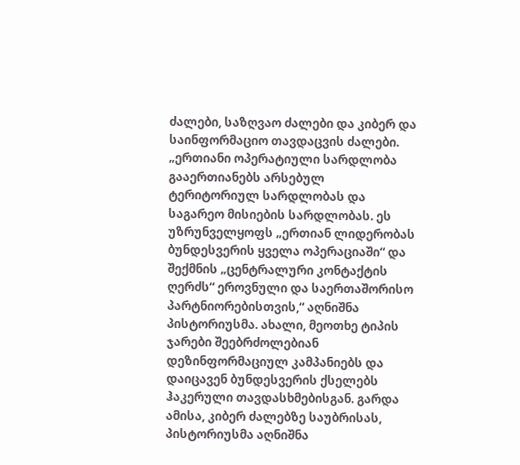ძალები, საზღვაო ძალები და კიბერ და საინფორმაციო თავდაცვის ძალები. „ერთიანი ოპერატიული სარდლობა გააერთიანებს არსებულ ტერიტორიულ სარდლობას და საგარეო მისიების სარდლობას. ეს უზრუნველყოფს „ერთიან ლიდერობას ბუნდესვერის ყველა ოპერაციაში“ და შექმნის „ცენტრალური კონტაქტის ღერძს“ ეროვნული და საერთაშორისო პარტნიორებისთვის,“ აღნიშნა პისტორიუსმა. ახალი, მეოთხე ტიპის ჯარები შეებრძოლებიან დეზინფორმაციულ კამპანიებს და დაიცავენ ბუნდესვერის ქსელებს ჰაკერული თავდასხმებისგან. გარდა ამისა, კიბერ ძალებზე საუბრისას, პისტორიუსმა აღნიშნა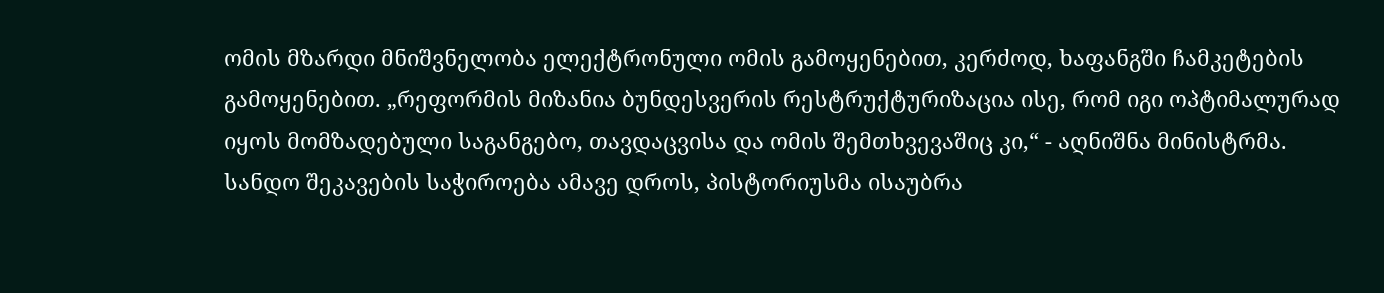ომის მზარდი მნიშვნელობა ელექტრონული ომის გამოყენებით, კერძოდ, ხაფანგში ჩამკეტების გამოყენებით. „რეფორმის მიზანია ბუნდესვერის რესტრუქტურიზაცია ისე, რომ იგი ოპტიმალურად იყოს მომზადებული საგანგებო, თავდაცვისა და ომის შემთხვევაშიც კი,“ - აღნიშნა მინისტრმა. სანდო შეკავების საჭიროება ამავე დროს, პისტორიუსმა ისაუბრა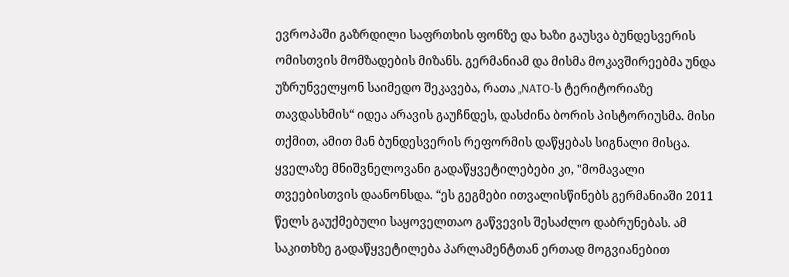ევროპაში გაზრდილი საფრთხის ფონზე და ხაზი გაუსვა ბუნდესვერის ომისთვის მომზადების მიზანს. გერმანიამ და მისმა მოკავშირეებმა უნდა უზრუნველყონ საიმედო შეკავება, რათა „NATO-ს ტერიტორიაზე თავდასხმის“ იდეა არავის გაუჩნდეს, დასძინა ბორის პისტორიუსმა. მისი თქმით, ამით მან ბუნდესვერის რეფორმის დაწყებას სიგნალი მისცა. ყველაზე მნიშვნელოვანი გადაწყვეტილებები კი, "მომავალი თვეებისთვის დაანონსდა. “ეს გეგმები ითვალისწინებს გერმანიაში 2011 წელს გაუქმებული საყოველთაო გაწვევის შესაძლო დაბრუნებას. ამ საკითხზე გადაწყვეტილება პარლამენტთან ერთად მოგვიანებით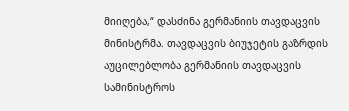მიიღება,“ დასძინა გერმანიის თავდაცვის მინისტრმა. თავდაცვის ბიუჯეტის გაზრდის აუცილებლობა გერმანიის თავდაცვის სამინისტროს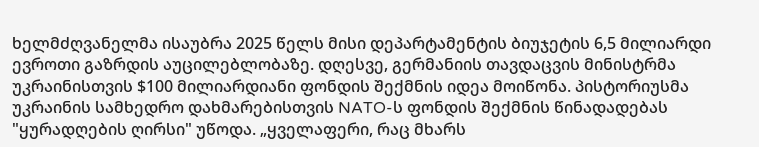ხელმძღვანელმა ისაუბრა 2025 წელს მისი დეპარტამენტის ბიუჯეტის 6,5 მილიარდი ევროთი გაზრდის აუცილებლობაზე. დღესვე, გერმანიის თავდაცვის მინისტრმა უკრაინისთვის $100 მილიარდიანი ფონდის შექმნის იდეა მოიწონა. პისტორიუსმა უკრაინის სამხედრო დახმარებისთვის NATO-ს ფონდის შექმნის წინადადებას "ყურადღების ღირსი" უწოდა. „ყველაფერი, რაც მხარს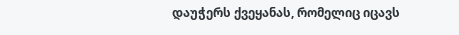დაუჭერს ქვეყანას, რომელიც იცავს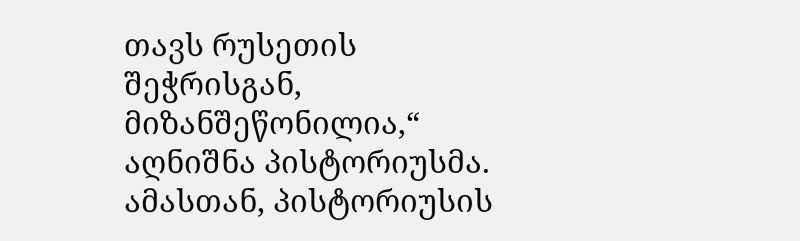თავს რუსეთის შეჭრისგან, მიზანშეწონილია,“ აღნიშნა პისტორიუსმა. ამასთან, პისტორიუსის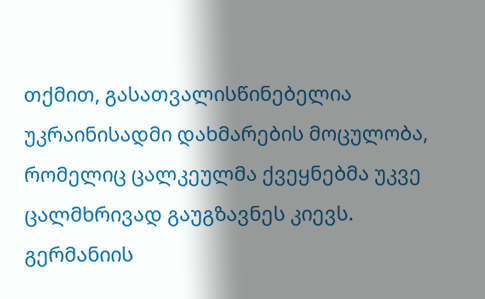თქმით, გასათვალისწინებელია უკრაინისადმი დახმარების მოცულობა, რომელიც ცალკეულმა ქვეყნებმა უკვე ცალმხრივად გაუგზავნეს კიევს. გერმანიის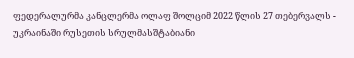ფედერალურმა კანცლერმა ოლაფ შოლციმ 2022 წლის 27 თებერვალს - უკრაინაში რუსეთის სრულმასშტაბიანი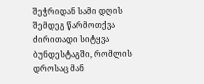შეჭრიდან სამი დღის შემდეგ წარმოთქვა ძირითადი სიტყვა ბუნდესტაგში, რომლის დროსაც მან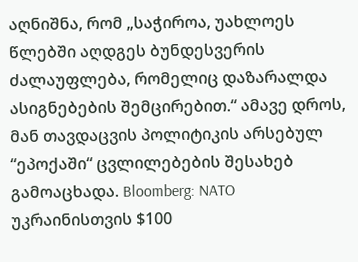აღნიშნა, რომ „საჭიროა, უახლოეს წლებში აღდგეს ბუნდესვერის ძალაუფლება, რომელიც დაზარალდა ასიგნებების შემცირებით.“ ამავე დროს, მან თავდაცვის პოლიტიკის არსებულ “ეპოქაში“ ცვლილებების შესახებ გამოაცხადა. Bloomberg: NATO უკრაინისთვის $100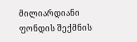მილიარდიანი ფონდის შექმნის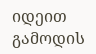იდეით გამოდის